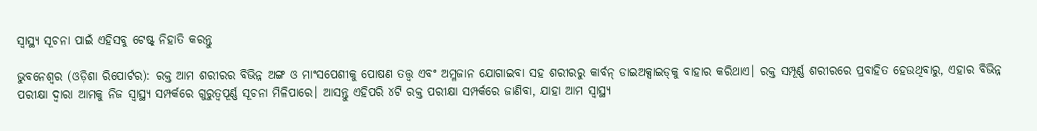ସ୍ୱାସ୍ଥ୍ୟ ସୂଚନା ପାଇଁ ଏହିସବୁ ଟେଷ୍ଟ୍‌ ନିହାତି କରନ୍ତୁ

ଭୁବନେଶ୍ୱର (ଓଡ଼ିଶା ରିପୋର୍ଟର): ରକ୍ତ ଆମ ଶରୀରର ବିଭିନ୍ନ ଅଙ୍ଗ ଓ ମାଂସପେଶୀକୁ ପୋଷଣ ତତ୍ତ୍ୱ ଏବଂ ଅମ୍ଳଜାନ ଯୋଗାଇବା ସହ ଶରୀରରୁ କାର୍ବନ୍‌ ଡାଇଅକ୍ସାଇଡ୍‌କୁ ବାହାର କରିଥାଏ। ରକ୍ତ ସମ୍ପୂର୍ଣ୍ଣ ଶରୀରରେ ପ୍ରବାହିତ ହେଉଥିବାରୁ, ଏହାର ବିଭିନ୍ନ ପରୀକ୍ଷା ଦ୍ୱାରା ଆମକୁ ନିଜ ସ୍ୱାସ୍ଥ୍ୟ ସମ୍ପର୍କରେ ଗୁରୁତ୍ୱପୂର୍ଣ୍ଣ ସୂଚନା ମିଳିପାରେ। ଆସନ୍ତୁ ଏହିପରି ୪ଟି ରକ୍ତ ପରୀକ୍ଷା ସମ୍ପର୍କରେ ଜାଣିବା, ଯାହା ଆମ ସ୍ୱାସ୍ଥ୍ୟ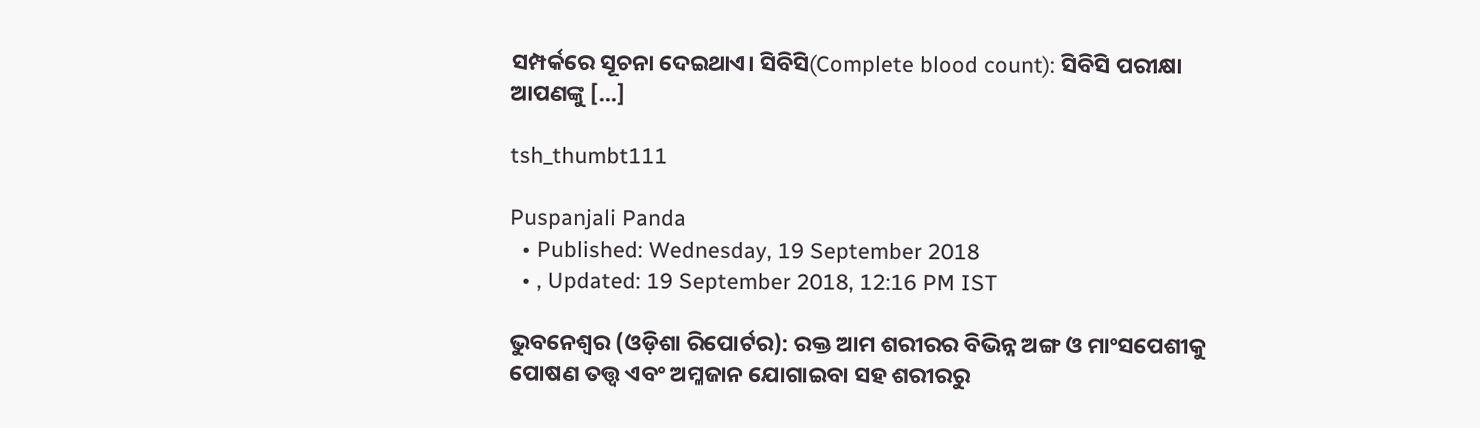ସମ୍ପର୍କରେ ସୂଚନା ଦେଇଥାଏ। ସିବିସି(Complete blood count): ସିବିସି ପରୀକ୍ଷା ଆପଣଙ୍କୁ […]

tsh_thumbt111

Puspanjali Panda
  • Published: Wednesday, 19 September 2018
  • , Updated: 19 September 2018, 12:16 PM IST

ଭୁବନେଶ୍ୱର (ଓଡ଼ିଶା ରିପୋର୍ଟର): ରକ୍ତ ଆମ ଶରୀରର ବିଭିନ୍ନ ଅଙ୍ଗ ଓ ମାଂସପେଶୀକୁ ପୋଷଣ ତତ୍ତ୍ୱ ଏବଂ ଅମ୍ଳଜାନ ଯୋଗାଇବା ସହ ଶରୀରରୁ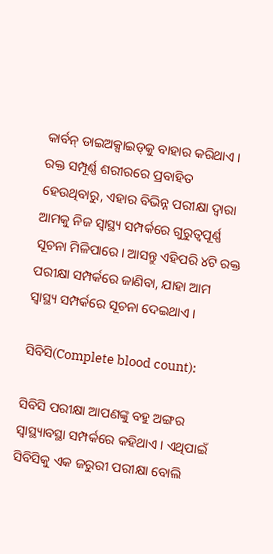କାର୍ବନ୍‌ ଡାଇଅକ୍ସାଇଡ୍‌କୁ ବାହାର କରିଥାଏ। ରକ୍ତ ସମ୍ପୂର୍ଣ୍ଣ ଶରୀରରେ ପ୍ରବାହିତ ହେଉଥିବାରୁ, ଏହାର ବିଭିନ୍ନ ପରୀକ୍ଷା ଦ୍ୱାରା ଆମକୁ ନିଜ ସ୍ୱାସ୍ଥ୍ୟ ସମ୍ପର୍କରେ ଗୁରୁତ୍ୱପୂର୍ଣ୍ଣ ସୂଚନା ମିଳିପାରେ। ଆସନ୍ତୁ ଏହିପରି ୪ଟି ରକ୍ତ ପରୀକ୍ଷା ସମ୍ପର୍କରେ ଜାଣିବା, ଯାହା ଆମ ସ୍ୱାସ୍ଥ୍ୟ ସମ୍ପର୍କରେ ସୂଚନା ଦେଇଥାଏ।

ସିବିସି(Complete blood count):

ସିବିସି ପରୀକ୍ଷା ଆପଣଙ୍କୁ ବହୁ ଅଙ୍ଗର ସ୍ୱାସ୍ଥ୍ୟାବସ୍ଥା ସମ୍ପର୍କରେ କହିଥାଏ। ଏଥିପାଇଁ ସିବିସିକୁ ଏକ ଜରୁରୀ ପରୀକ୍ଷା ବୋଲି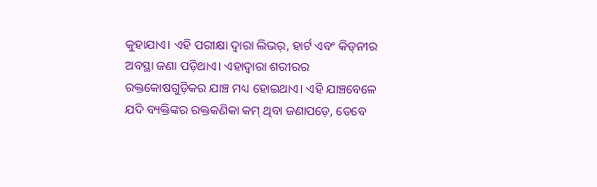କୁହାଯାଏ। ଏହି ପରୀକ୍ଷା ଦ୍ୱାରା ଲିଭର୍‌, ହାର୍ଟ ଏବଂ କିଡ୍‌ନୀର ଅବସ୍ଥା ଜଣା ପଡ଼ିଥାଏ। ଏହାଦ୍ୱାରା ଶରୀରର ରକ୍ତକୋଷଗୁଡ଼ିକର ଯାଞ୍ଚ ମଧ୍ୟ ହୋଇଥାଏ। ଏହି ଯାଞ୍ଚବେଳେ ଯଦି ବ୍ୟକ୍ତିଙ୍କର ରକ୍ତକଣିକା କମ୍‌ ଥିବା ଜଣାପଡ଼େ, ତେବେ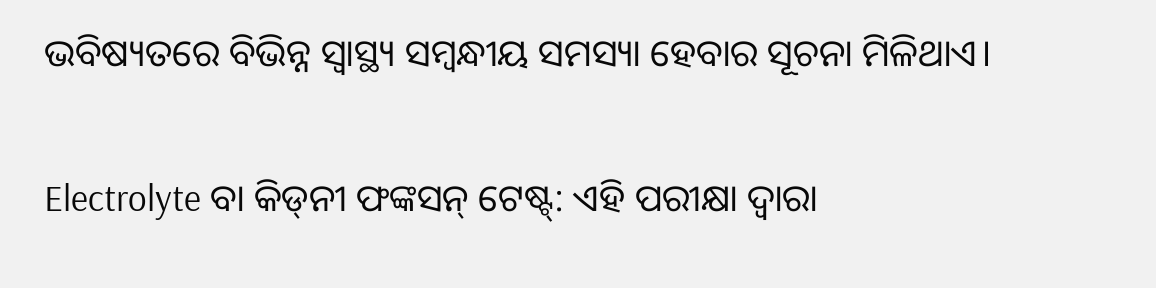ଭବିଷ୍ୟତରେ ବିଭିନ୍ନ ସ୍ୱାସ୍ଥ୍ୟ ସମ୍ୱନ୍ଧୀୟ ସମସ୍ୟା ହେବାର ସୂଚନା ମିଳିଥାଏ।

Electrolyte ବା କିଡ୍‌ନୀ ଫଙ୍କସନ୍‌ ଟେଷ୍ଟ୍‌: ଏହି ପରୀକ୍ଷା ଦ୍ୱାରା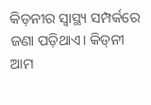କିଡ୍‌ନୀର ସ୍ୱାସ୍ଥ୍ୟ ସମ୍ପର୍କରେ ଜଣା ପଡ଼ିଥାଏ। କିଡ୍‌ନୀ ଆମ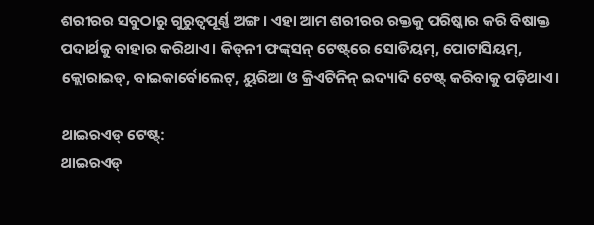ଶରୀରର ସବୁଠାରୁ ଗୁରୁତ୍ୱପୂର୍ଣ୍ଣ ଅଙ୍ଗ। ଏହା ଆମ ଶରୀରର ରକ୍ତକୁ ପରିଷ୍କାର କରି ବିଷାକ୍ତ ପଦାର୍ଥକୁ ବାହାର କରିଥାଏ। କିଡ୍‌ନୀ ଫଙ୍କ୍‌ସନ୍‌ ଟେଷ୍ଟ୍‌ରେ ସୋଡିୟମ୍‌, ପୋଟାସିୟମ୍‌, କ୍ଲୋରାଇଡ୍‌, ବାଇକାର୍ବୋଲେଟ୍‌, ୟୁରିଆ ଓ କ୍ରିଏଟିନିନ୍‌ ଇଦ୍ୟାଦି ଟେଷ୍ଟ୍‌ କରିବାକୁ ପଡ଼ିଥାଏ।

ଥାଇରଏଡ୍‌ ଟେଷ୍ଟ୍‌:
ଥାଇରଏଡ୍‌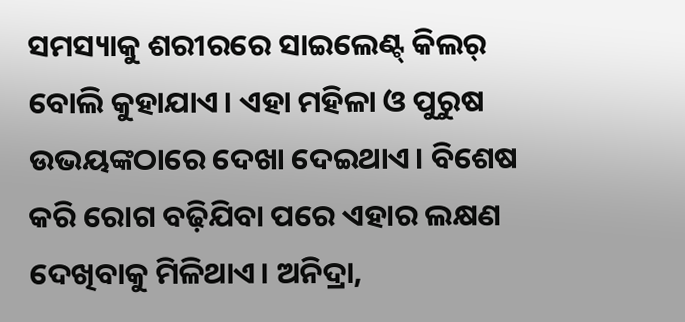ସମସ୍ୟାକୁ ଶରୀରରେ ସାଇଲେଣ୍ଟ୍‌ କିଲର୍‌ ବୋଲି କୁହାଯାଏ। ଏହା ମହିଳା ଓ ପୁରୁଷ ଉଭୟଙ୍କଠାରେ ଦେଖା ଦେଇଥାଏ। ବିଶେଷ କରି ରୋଗ ବଢ଼ିଯିବା ପରେ ଏହାର ଲକ୍ଷଣ ଦେଖିବାକୁ ମିଳିଥାଏ। ଅନିଦ୍ରା,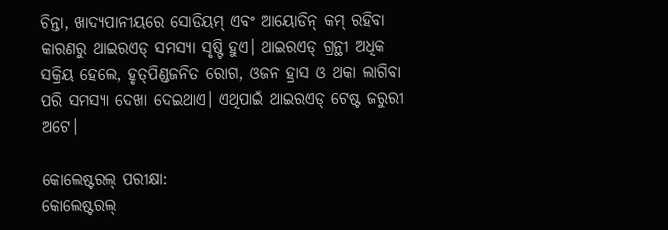ଚିନ୍ତା, ଖାଦ୍ୟପାନୀୟରେ ସୋଡିୟମ୍‌ ଏବଂ ଆୟୋଡିନ୍‌ କମ୍‌ ରହିବା କାରଣରୁ ଥାଇରଏଡ୍‌ ସମସ୍ୟା ସୃଷ୍ଟି ହୁଏ। ଥାଇରଏଡ୍‌ ଗ୍ରନ୍ଥୀ ଅଧିକ ସକ୍ରିୟ ହେଲେ, ହୃତ୍‌ପିଣ୍ଡଜନିତ ରୋଗ, ଓଜନ ହ୍ରାସ ଓ ଥକା ଲାଗିବା ପରି ସମସ୍ୟା ଦେଖା ଦେଇଥାଏ। ଏଥିପାଇଁ ଥାଇରଏଡ୍‌ ଟେଷ୍ଟ ଜରୁରୀ ଅଟେ।

କୋଲେଷ୍ଟରଲ୍‌ ପରୀକ୍ଷା:
କୋଲେଷ୍ଟରଲ୍‌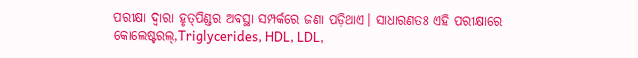ପରୀକ୍ଷା ଦ୍ୱାରା ହୃତ୍‌ପିଣ୍ଡର ଅବସ୍ଥା ସମ୍ପର୍କରେ ଜଣା ପଡ଼ିଥାଏ। ସାଧାରଣତଃ ଏହି ପରୀକ୍ଷାରେ କୋଲେଷ୍ଟରଲ୍‌,Triglycerides, HDL, LDL,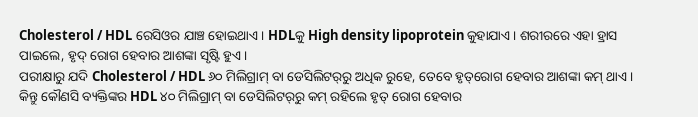Cholesterol / HDL ରେସିଓର ଯାଞ୍ଚ ହୋଇଥାଏ। HDLକୁ High density lipoprotein କୁହାଯାଏ। ଶରୀରରେ ଏହା ହ୍ରାସ ପାଇଲେ, ହୃଦ୍‌ ରୋଗ ହେବାର ଆଶଙ୍କା ସୃଷ୍ଟି ହୁଏ।
ପରୀକ୍ଷାରୁ ଯଦି Cholesterol / HDL ୬୦ ମିଲିଗ୍ରାମ୍‌ ବା ଡେସିଲିଟର୍‌ରୁ ଅଧିକ ରୁହେ, ତେବେ ହୃତ୍‌ରୋଗ ହେବାର ଆଶଙ୍କା କମ୍‌ ଥାଏ। କିନ୍ତୁ କୌଣସି ବ୍ୟକ୍ତିଙ୍କର HDL ୪୦ ମିଲିଗ୍ରାମ୍‌ ବା ଡେସିଲିଟର୍‌ରୁ କମ୍‌ ରହିଲେ ହୃତ୍‌ ରୋଗ ହେବାର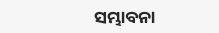ସମ୍ଭାବନା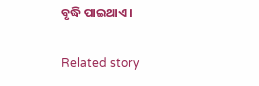ବୃଦ୍ଧି ପାଇଥାଏ।

Related story